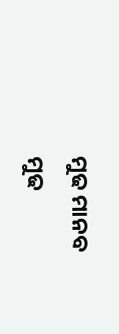ମୁଢ ମାନବ
ମୁଢ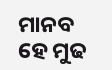ମାନବ
ହେ ମୁଢ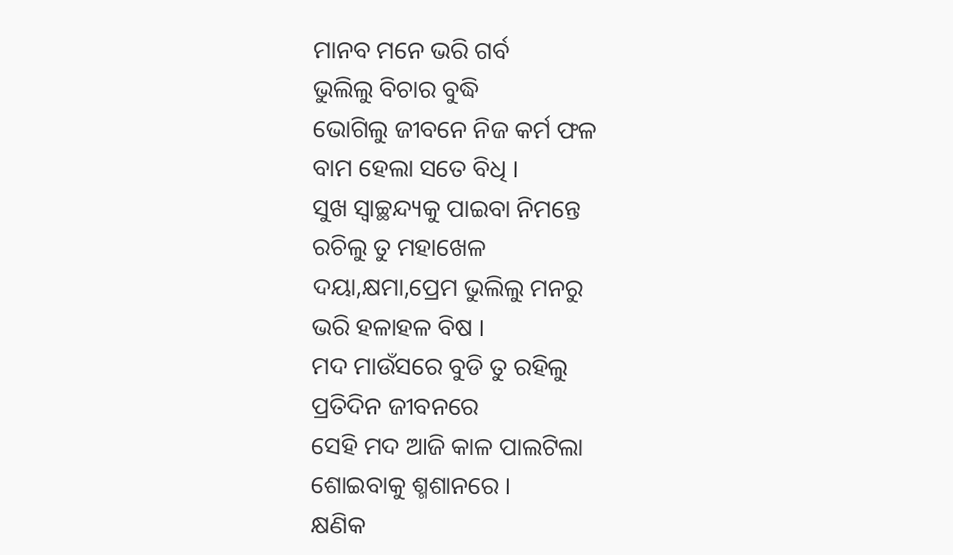ମାନବ ମନେ ଭରି ଗର୍ବ
ଭୁଲିଲୁ ବିଚାର ବୁଦ୍ଧି
ଭୋଗିଲୁ ଜୀବନେ ନିଜ କର୍ମ ଫଳ
ବାମ ହେଲା ସତେ ବିଧି ।
ସୁଖ ସ୍ୱାଚ୍ଛନ୍ଦ୍ୟକୁ ପାଇବା ନିମନ୍ତେ
ରଚିଲୁ ତୁ ମହାଖେଳ
ଦୟା,କ୍ଷମା,ପ୍ରେମ ଭୁଲିଲୁ ମନରୁ
ଭରି ହଳାହଳ ବିଷ ।
ମଦ ମାଉଁସରେ ବୁଡି ତୁ ରହିଲୁ
ପ୍ରତିଦିନ ଜୀବନରେ
ସେହି ମଦ ଆଜି କାଳ ପାଲଟିଲା
ଶୋଇବାକୁ ଶ୍ମଶାନରେ ।
କ୍ଷଣିକ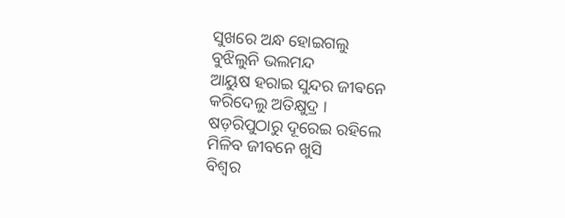ସୁଖରେ ଅନ୍ଧ ହୋଇଗଲୁ
ବୁଝିଲୁନି ଭଲମନ୍ଦ
ଆୟୁଷ ହରାଇ ସୁନ୍ଦର ଜୀଵନେ
କରିଦେଲୁ ଅତିକ୍ଷୁଦ୍ର ।
ଷଡ଼ରିପୁଠାରୁ ଦୂରେଇ ରହିଲେ
ମିଳିବ ଜୀବନେ ଖୁସି
ବିଶ୍ୱର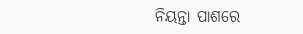ନିୟନ୍ତା ପାଶରେ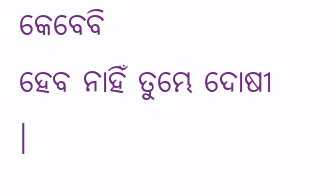କେବେବି
ହେବ ନାହିଁ ତୁମ୍ଭେ ଦୋଷୀ ।